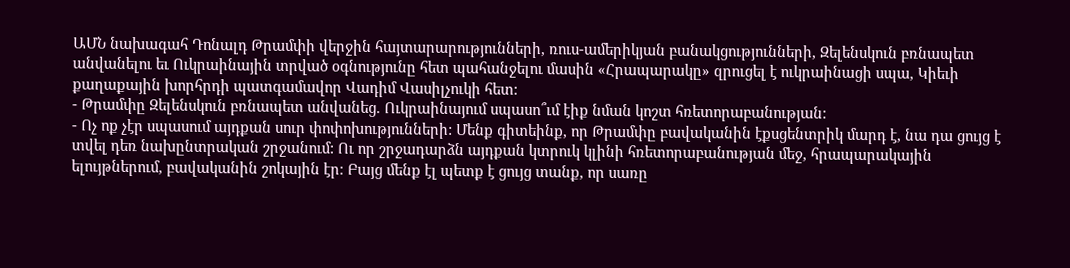ԱՄՆ նախագահ Դոնալդ Թրամփի վերջին հայտարարությունների, ռուս-ամերիկյան բանակցությունների, Զելենսկուն բռնապետ անվանելու եւ Ուկրաինային տրված օգնությունը հետ պահանջելու մասին «Հրապարակը» զրուցել է ուկրաինացի սպա, Կիեւի քաղաքային խորհրդի պատգամավոր Վադիմ Վասիլչուկի հետ:
- Թրամփը Զելենսկուն բռնապետ անվանեց. Ուկրաինայում սպասո՞ւմ էիք նման կոշտ հռետորաբանության:
- Ոչ ոք չէր սպասում այդքան սուր փոփոխությունների: Մենք գիտեինք, որ Թրամփը բավականին էքսցենտրիկ մարդ է, նա դա ցույց է տվել դեռ նախընտրական շրջանում: Ու որ շրջադարձն այդքան կտրուկ կլինի հռետորաբանության մեջ, հրապարակային ելույթներում, բավականին շոկային էր։ Բայց մենք էլ պետք է ցույց տանք, որ սառը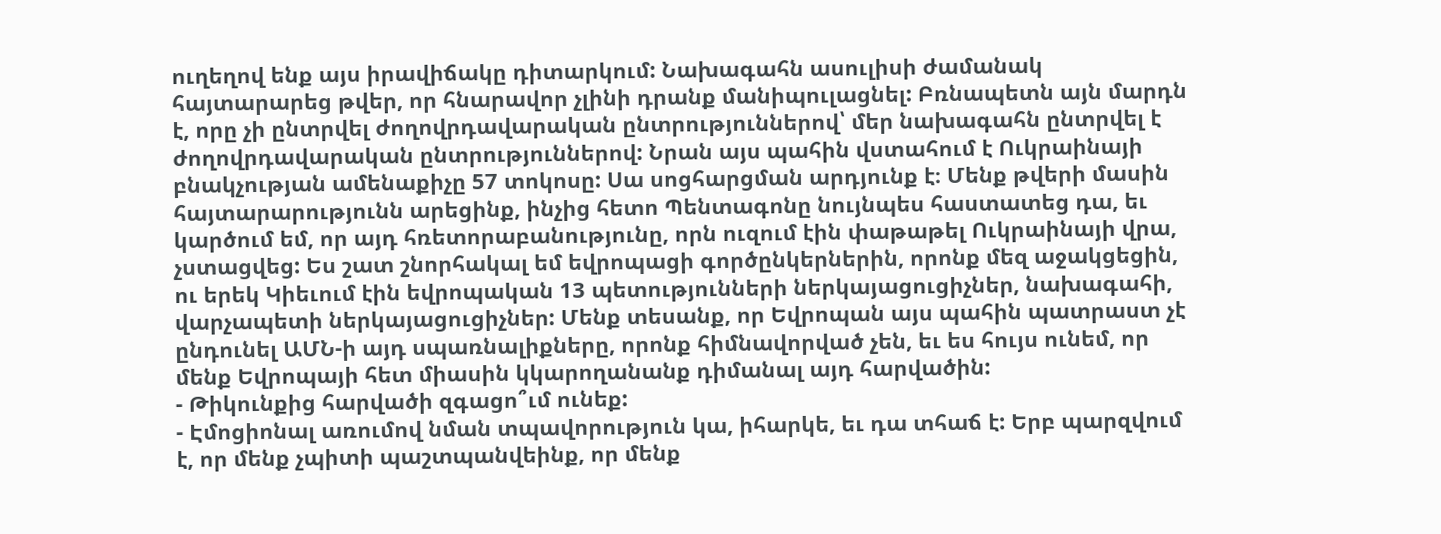ուղեղով ենք այս իրավիճակը դիտարկում: Նախագահն ասուլիսի ժամանակ հայտարարեց թվեր, որ հնարավոր չլինի դրանք մանիպուլացնել: Բռնապետն այն մարդն է, որը չի ընտրվել ժողովրդավարական ընտրություններով՝ մեր նախագահն ընտրվել է ժողովրդավարական ընտրություններով: Նրան այս պահին վստահում է Ուկրաինայի բնակչության ամենաքիչը 57 տոկոսը: Սա սոցհարցման արդյունք է։ Մենք թվերի մասին հայտարարությունն արեցինք, ինչից հետո Պենտագոնը նույնպես հաստատեց դա, եւ կարծում եմ, որ այդ հռետորաբանությունը, որն ուզում էին փաթաթել Ուկրաինայի վրա, չստացվեց: Ես շատ շնորհակալ եմ եվրոպացի գործընկերներին, որոնք մեզ աջակցեցին, ու երեկ Կիեւում էին եվրոպական 13 պետությունների ներկայացուցիչներ, նախագահի, վարչապետի ներկայացուցիչներ: Մենք տեսանք, որ Եվրոպան այս պահին պատրաստ չէ ընդունել ԱՄՆ-ի այդ սպառնալիքները, որոնք հիմնավորված չեն, եւ ես հույս ունեմ, որ մենք Եվրոպայի հետ միասին կկարողանանք դիմանալ այդ հարվածին:
- Թիկունքից հարվածի զգացո՞ւմ ունեք:
- Էմոցիոնալ առումով նման տպավորություն կա, իհարկե, եւ դա տհաճ է: Երբ պարզվում է, որ մենք չպիտի պաշտպանվեինք, որ մենք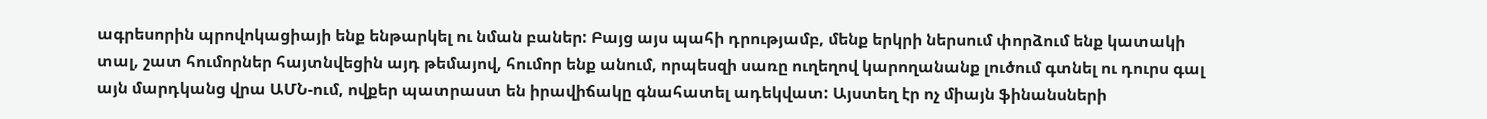ագրեսորին պրովոկացիայի ենք ենթարկել ու նման բաներ: Բայց այս պահի դրությամբ, մենք երկրի ներսում փորձում ենք կատակի տալ, շատ հումորներ հայտնվեցին այդ թեմայով, հումոր ենք անում, որպեսզի սառը ուղեղով կարողանանք լուծում գտնել ու դուրս գալ այն մարդկանց վրա ԱՄՆ-ում, ովքեր պատրաստ են իրավիճակը գնահատել ադեկվատ: Այստեղ էր ոչ միայն ֆինանսների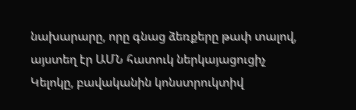նախարարը, որը գնաց ձեռքերը թափ տալով, այստեղ էր ԱՄՆ հատուկ ներկայացուցիչ Կելոկը, բավականին կոնստրուկտիվ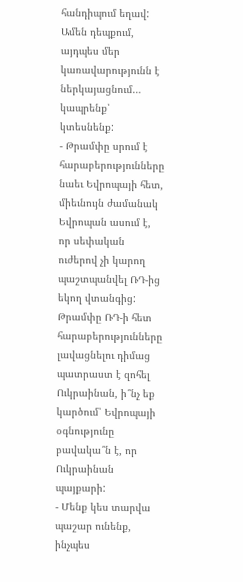հանդիպում եղավ: Ամեն դեպքում, այդպես մեր կառավարությունն է ներկայացնում… կապրենք՝ կտեսնենք:
- Թրամփը սրում է հարաբերությունները նաեւ Եվրոպայի հետ, միեւնույն ժամանակ Եվրոպան ասում է, որ սեփական ուժերով չի կարող պաշտպանվել ՌԴ-ից եկող վտանգից: Թրամփը ՌԴ-ի հետ հարաբերությունները լավացնելու դիմաց պատրաստ է զոհել Ուկրաինան, ի՞նչ եք կարծում՝ Եվրոպայի օգնությունը բավակա՞ն է, որ Ուկրաինան պայքարի:
- Մենք կես տարվա պաշար ունենք, ինչպես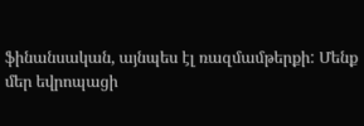ֆինանսական, այնպես էլ ռազմամթերքի: Մենք մեր եվրոպացի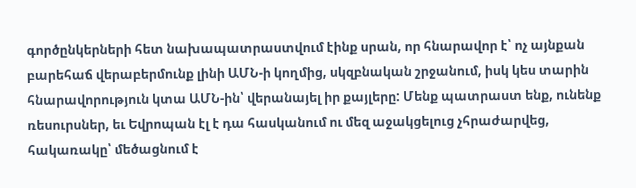գործընկերների հետ նախապատրաստվում էինք սրան, որ հնարավոր է՝ ոչ այնքան բարեհաճ վերաբերմունք լինի ԱՄՆ-ի կողմից, սկզբնական շրջանում, իսկ կես տարին հնարավորություն կտա ԱՄՆ-ին՝ վերանայել իր քայլերը: Մենք պատրաստ ենք, ունենք ռեսուրսներ, եւ Եվրոպան էլ է դա հասկանում ու մեզ աջակցելուց չհրաժարվեց, հակառակը՝ մեծացնում է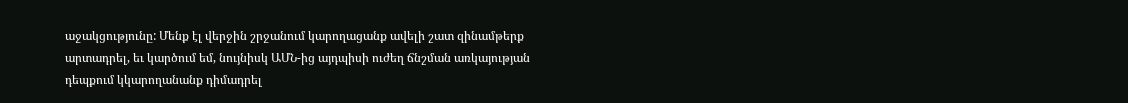աջակցությունը: Մենք էլ վերջին շրջանում կարողացանք ավելի շատ զինամթերք արտադրել, եւ կարծում եմ, նույնիսկ ԱՄՆ-ից այդպիսի ուժեղ ճնշման առկայության դեպքում կկարողանանք դիմադրել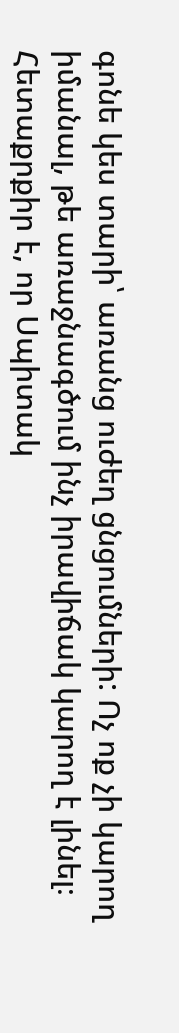գոնե կես տարի՝ առանց ուժեղ ցնցումների: Ոչ ոք չի կարող իմանալ, թե առաջնագծում ինչ իրավիճակ կարող է լինել։ Հետաքրքիր է, որ Սպիտակ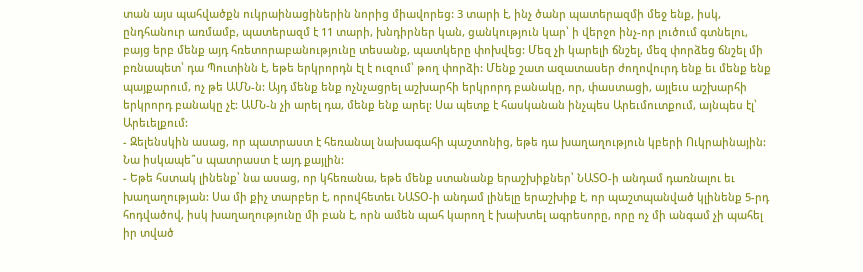տան այս պահվածքն ուկրաինացիներին նորից միավորեց: 3 տարի է, ինչ ծանր պատերազմի մեջ ենք, իսկ, ընդհանուր առմամբ, պատերազմ է 11 տարի, խնդիրներ կան, ցանկություն կար՝ ի վերջո ինչ-որ լուծում գտնելու, բայց երբ մենք այդ հռետորաբանությունը տեսանք, պատկերը փոխվեց: Մեզ չի կարելի ճնշել, մեզ փորձեց ճնշել մի բռնապետ՝ դա Պուտինն է, եթե երկրորդն էլ է ուզում՝ թող փորձի: Մենք շատ ազատասեր ժողովուրդ ենք եւ մենք ենք պայքարում, ոչ թե ԱՄՆ-ն: Այդ մենք ենք ոչնչացրել աշխարհի երկրորդ բանակը, որ, փաստացի, այլեւս աշխարհի երկրորդ բանակը չէ: ԱՄՆ-ն չի արել դա, մենք ենք արել: Սա պետք է հասկանան ինչպես Արեւմուտքում, այնպես էլ՝ Արեւելքում:
- Զելենսկին ասաց, որ պատրաստ է հեռանալ նախագահի պաշտոնից, եթե դա խաղաղություն կբերի Ուկրաինային: Նա իսկապե՞ս պատրաստ է այդ քայլին:
- Եթե հստակ լինենք՝ նա ասաց, որ կհեռանա, եթե մենք ստանանք երաշխիքներ՝ ՆԱՏՕ-ի անդամ դառնալու եւ խաղաղության: Սա մի քիչ տարբեր է, որովհետեւ ՆԱՏՕ-ի անդամ լինելը երաշխիք է, որ պաշտպանված կլինենք 5-րդ հոդվածով, իսկ խաղաղությունը մի բան է, որն ամեն պահ կարող է խախտել ագրեսորը, որը ոչ մի անգամ չի պահել իր տված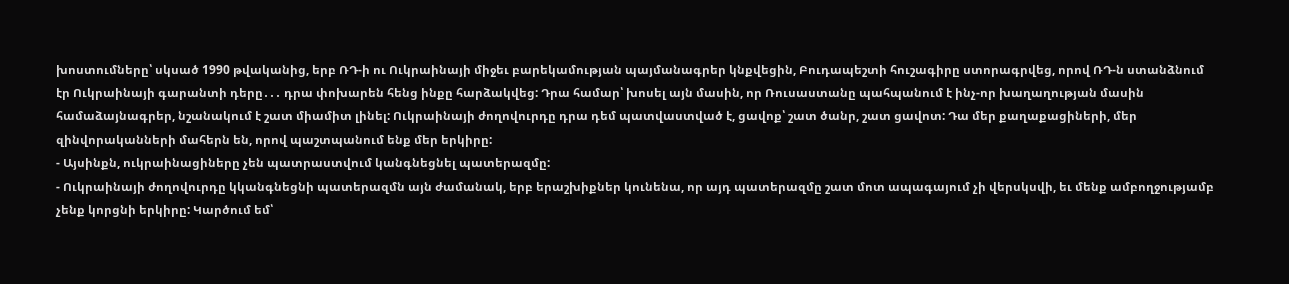խոստումները՝ սկսած 1990 թվականից, երբ ՌԴ-ի ու Ուկրաինայի միջեւ բարեկամության պայմանագրեր կնքվեցին, Բուդապեշտի հուշագիրը ստորագրվեց, որով ՌԴ-ն ստանձնում էր Ուկրաինայի գարանտի դերը․․․ դրա փոխարեն հենց ինքը հարձակվեց: Դրա համար՝ խոսել այն մասին, որ Ռուսաստանը պահպանում է ինչ-որ խաղաղության մասին համաձայնագրեր, նշանակում է շատ միամիտ լինել: Ուկրաինայի ժողովուրդը դրա դեմ պատվաստված է, ցավոք՝ շատ ծանր, շատ ցավոտ: Դա մեր քաղաքացիների, մեր զինվորականների մահերն են, որով պաշտպանում ենք մեր երկիրը:
- Այսինքն, ուկրաինացիները չեն պատրաստվում կանգնեցնել պատերազմը:
- Ուկրաինայի ժողովուրդը կկանգնեցնի պատերազմն այն ժամանակ, երբ երաշխիքներ կունենա, որ այդ պատերազմը շատ մոտ ապագայում չի վերսկսվի, եւ մենք ամբողջությամբ չենք կորցնի երկիրը: Կարծում եմ՝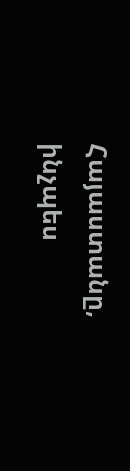Հայաստանը, ինչպես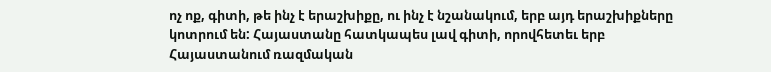ոչ ոք, գիտի, թե ինչ է երաշխիքը, ու ինչ է նշանակում, երբ այդ երաշխիքները կոտրում են: Հայաստանը հատկապես լավ գիտի, որովհետեւ երբ Հայաստանում ռազմական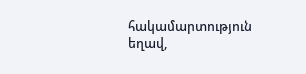հակամարտություն եղավ,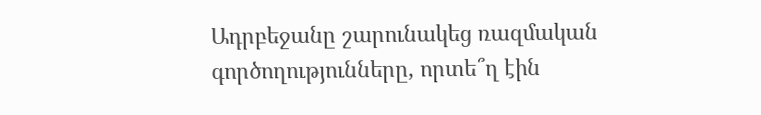Ադրբեջանը շարունակեց ռազմական գործողությունները, որտե՞ղ էին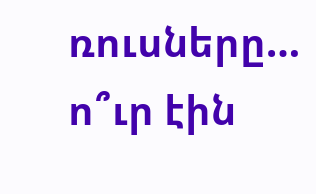ռուսները… ո՞ւր էին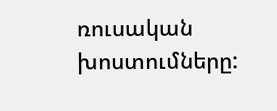ռուսական խոստումները: